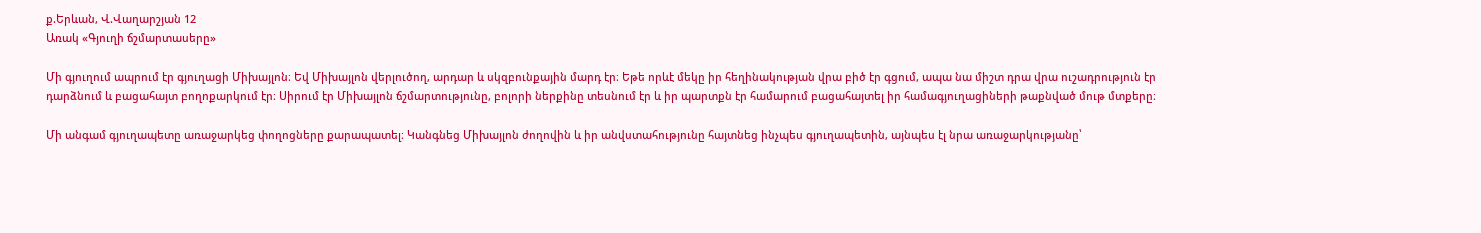ք.Երևան, Վ.Վաղարշյան 12
Առակ «Գյուղի ճշմարտասերը»

Մի գյուղում ապրում էր գյուղացի Միխայլոն։ Եվ Միխայլոն վերլուծող, արդար և սկզբունքային մարդ էր։ Եթե որևէ մեկը իր հեղինակության վրա բիծ էր գցում, ապա նա միշտ դրա վրա ուշադրություն էր դարձնում և բացահայտ բողոքարկում էր։ Սիրում էր Միխայլոն ճշմարտությունը, բոլորի ներքինը տեսնում էր և իր պարտքն էր համարում բացահայտել իր համագյուղացիների թաքնված մութ մտքերը։

Մի անգամ գյուղապետը առաջարկեց փողոցները քարապատել։ Կանգնեց Միխայլոն ժողովին և իր անվստահությունը հայտնեց ինչպես գյուղապետին, այնպես էլ նրա առաջարկությանը՝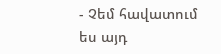- Չեմ հավատում ես այդ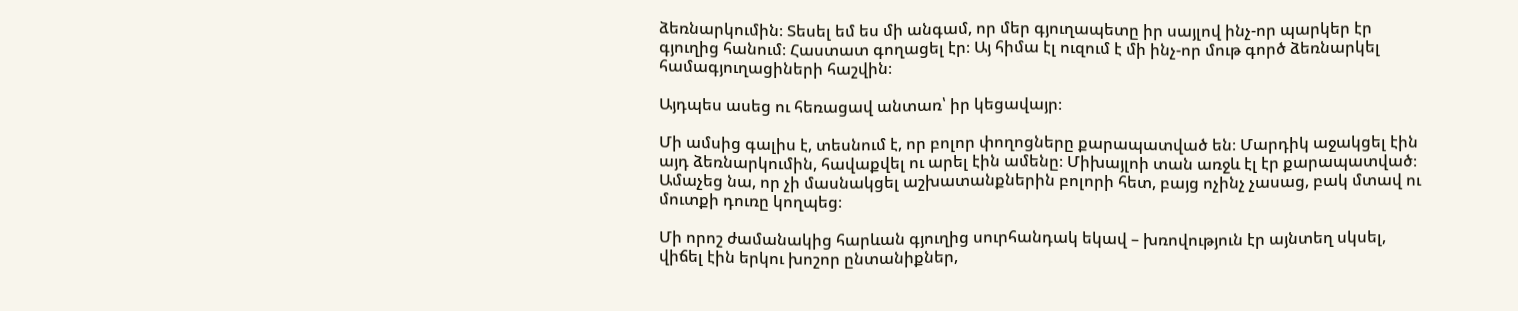ձեռնարկումին։ Տեսել եմ ես մի անգամ, որ մեր գյուղապետը իր սայլով ինչ-որ պարկեր էր գյուղից հանում։ Հաստատ գողացել էր։ Այ հիմա էլ ուզում է մի ինչ-որ մութ գործ ձեռնարկել համագյուղացիների հաշվին։

Այդպես ասեց ու հեռացավ անտառ՝ իր կեցավայր։

Մի ամսից գալիս է, տեսնում է, որ բոլոր փողոցները քարապատված են։ Մարդիկ աջակցել էին այդ ձեռնարկումին, հավաքվել ու արել էին ամենը։ Միխայլոի տան առջև էլ էր քարապատված։ Ամաչեց նա, որ չի մասնակցել աշխատանքներին բոլորի հետ, բայց ոչինչ չասաց, բակ մտավ ու մուտքի դուռը կողպեց։

Մի որոշ ժամանակից հարևան գյուղից սուրհանդակ եկավ – խռովություն էր այնտեղ սկսել, վիճել էին երկու խոշոր ընտանիքներ,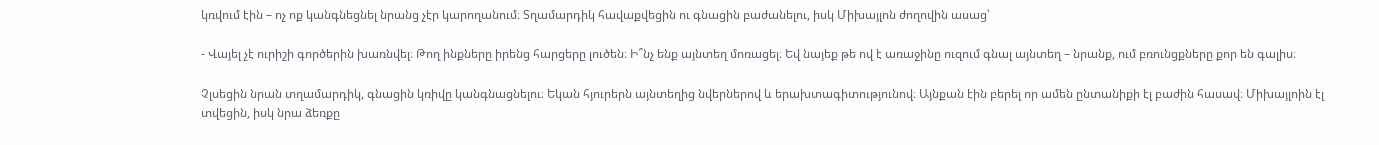կռվում էին – ոչ ոք կանգնեցնել նրանց չէր կարողանում։ Տղամարդիկ հավաքվեցին ու գնացին բաժանելու, իսկ Միխայլոն ժողովին ասաց՝

- Վայել չէ ուրիշի գործերին խառնվել։ Թող ինքները իրենց հարցերը լուծեն։ Ի՞նչ ենք այնտեղ մոռացել։ Եվ նայեք թե ով է առաջինը ուզում գնալ այնտեղ – նրանք, ում բռունցքները քոր են գալիս։

Չլսեցին նրան տղամարդիկ, գնացին կռիվը կանգնացնելու։ Եկան հյուրերն այնտեղից նվերներով և երախտագիտությունով։ Այնքան էին բերել որ ամեն ընտանիքի էլ բաժին հասավ։ Միխայլոին էլ տվեցին, իսկ նրա ձեռքը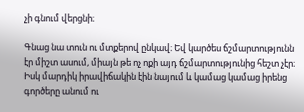չի գնում վերցնի։

Գնաց նա տուն ու մտքերով ընկավ։ Եվ կարծես ճշմարտությունն էր միշտ ասում, միայն թե ոչ ոքի այդ ճշմարտությունից հեշտ չէր։ Իսկ մարդիկ իրավիճակին էին նայում և կամաց կամաց իրենց գործերը անում ու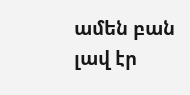ամեն բան լավ էր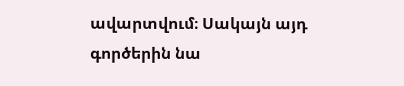ավարտվում։ Սակայն այդ գործերին նա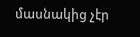մասնակից չէր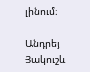լինում։

Անդրեյ Յակուշև